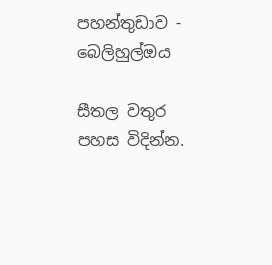පහන්තුඩාව - බෙලිහුල්ඔය

සීතල වතුර පහස විදින්න.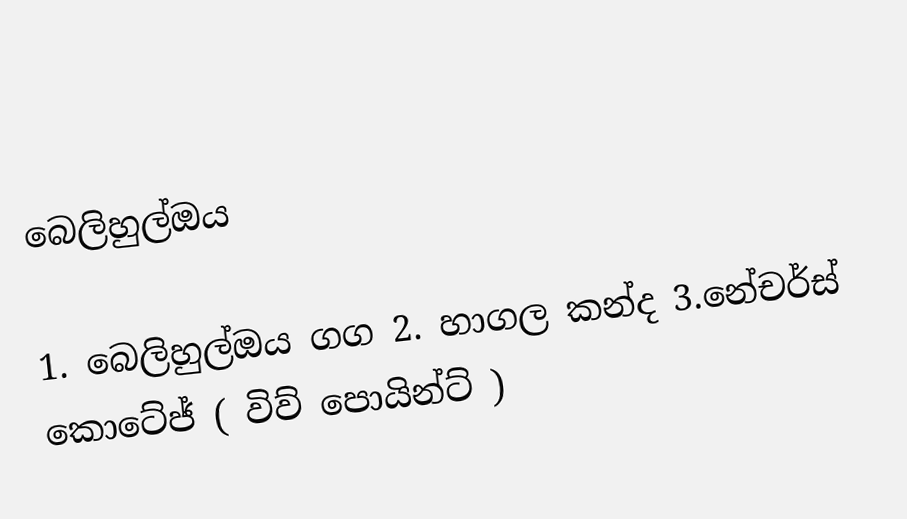බෙලිහුල්ඔය

1. බෙලිහුල්ඔය ගග 2. හාගල කන්ද 3.නේචර්ස් කොටේජ් ( විව් පොයින්ට් )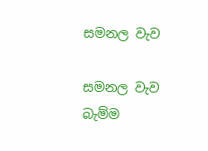සමනල වැව

සමනල වැව බැම්ම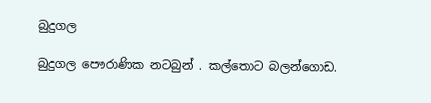බුදුගල

බුදුගල පෞරාණික නටබුන් . කල්තොට බලන්ගොඩ.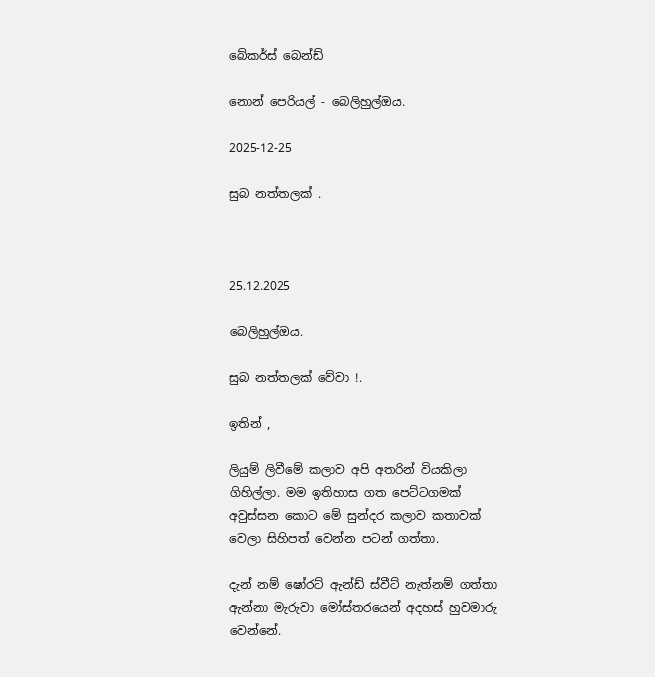බේකර්ස් බෙන්ඩ්

නොන් පෙරියල් - බෙලිහුල්ඔය.

2025-12-25

සුබ නත්තලක් .



25.12.2025

බෙලිහුල්ඔය.

සුබ නත්තලක් වේවා !.

ඉතින් ,

ලියුම් ලිවීමේ කලාව අපි අතරින් වියකිලා ගිහිල්ලා. මම ඉතිහාස ගත පෙට්ටගමක් අවුස්සන කොට මේ සුන්දර කලාව කතාවක් වෙලා සිහිපත් වෙන්න පටන් ගත්තා.

දැන් නම් ෂෝරට් ඇන්ඩ් ස්වීට් නැත්නම් ගත්තා ඇන්නා මැරුවා මෝස්තරයෙන් අදහස් හුවමාරු වෙන්නේ.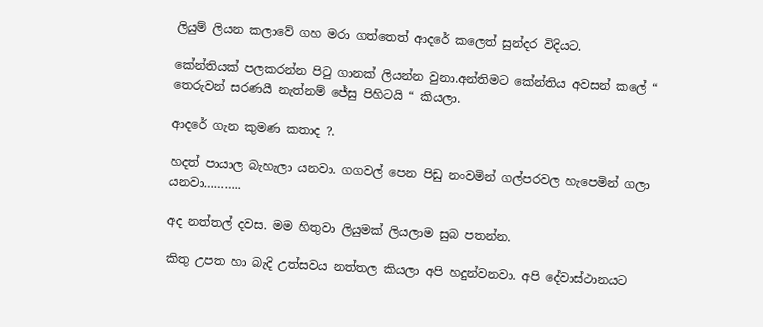ලියුම් ලියන කලාවේ ගහ මරා ගත්තෙත් ආදරේ කලෙත් සුන්දර විදියට.

කේන්තියක් පලකරන්න පිටු ගානක් ලියන්න වුනා.අන්තිමට කේන්තිය අවසන් කලේ “ තෙරුවන් සරණයී නැත්නම් ජේසු පිහිටයි “ කියලා.

ආදරේ ගැන කුමණ කතාද ?.

හදත් පායාල බැහැලා යනවා. ගගවල් පෙන පිඩු නංවමින් ගල්පරවල හැපෙමින් ගලා යනවා………..

අද නත්තල් දවස. මම හිතුවා ලියුමක් ලියලාම සුබ පතන්න.

කිතු උපත හා බැදි උත්සවය නත්තල කියලා අපි හදුන්වනවා. අපි දේවාස්ථානයට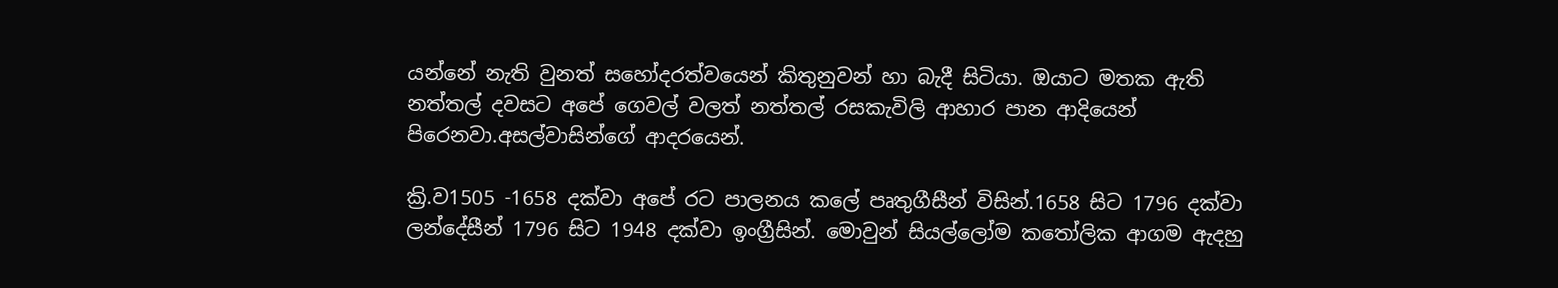යන්නේ නැති වුනත් සහෝදරත්වයෙන් කිතුනුවන් හා බැදී සිටියා. ඔයාට මතක ඇති නත්තල් දවසට අපේ ගෙවල් වලත් නත්තල් රසකැවිලි ආහාර පාන ආදියෙන් පිරෙනවා.අසල්වාසින්ගේ ආදරයෙන්.

ක්‍රි.ව1505 -1658 දක්වා අපේ රට පාලනය කලේ පෘතුගීසීන් විසින්.1658 සිට 1796 දක්වා ලන්දේසීන් 1796 සිට 1948 දක්වා ඉංග්‍රීසින්. මොවුන් සියල්ලෝම කතෝලික ආගම ඇදහු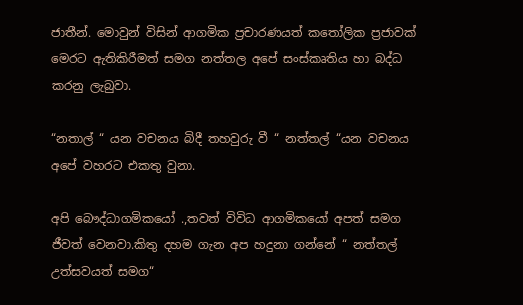ජාතීන්. මොවුන් විසින් ආගමික ප්‍රචාරණයත් කතෝලික ප්‍රජාවක් මෙරට ඇතිකිරීමත් සමග නත්තල අපේ සංස්කෘතිය හා බද්ධ කරනු ලැබුවා.

“නතාල් “ යන වචනය බිදී තහවුරු වී “ නත්තල් “යන වචනය අපේ වහරට එකතු වුනා.

අපි බෞද්ධාගමිකයෝ .,තවත් විවිධ ආගමිකයෝ අපත් සමග ජීවත් වෙනවා.කිතු දහම ගැන අප හදුනා ගන්නේ “ නත්තල් උත්සවයත් සමග“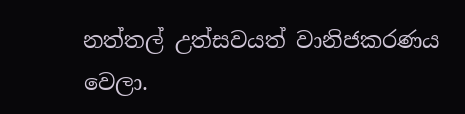නත්තල් උත්සවයත් වානිජකරණය වෙලා.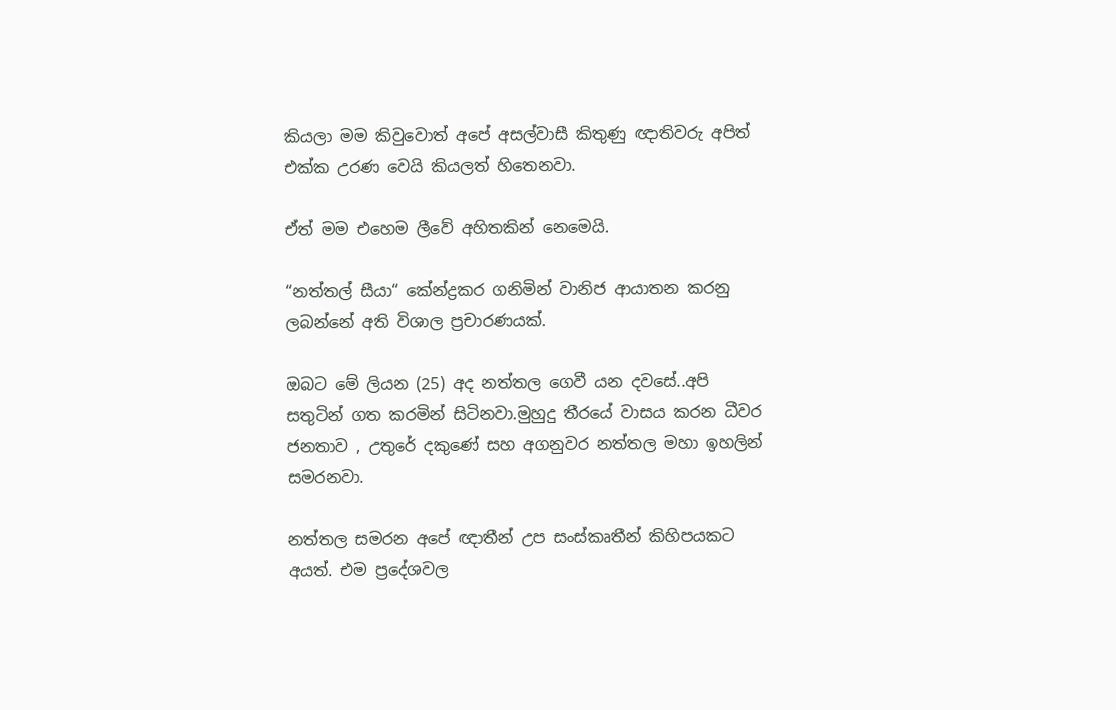කියලා මම කිවුවොත් අපේ අසල්වාසී කිතුණු ඥාතිවරු අපිත් එක්ක උරණ වෙයි කියලත් හිතෙනවා.

ඒත් මම එහෙම ලීවේ අහිතකින් නෙමෙයි.

“නත්තල් සීයා“ කේන්ද්‍රකර ගනිමින් වානිජ ආයාතන කරනු ලබන්නේ අති විශාල ප්‍රචාරණයක්.

ඔබට මේ ලියන (25) අද නත්තල ගෙවී යන දවසේ..අපි සතුටින් ගත කරමින් සිටිනවා.මුහුදු තීරයේ වාසය කරන ධීවර ජනතාව , උතුරේ දකුණේ සහ අගනුවර නත්තල මහා ඉහලින් සමරනවා.

නත්තල සමරන අපේ ඥාතීන් උප සංස්කෘතීන් කිහිපයකට අයත්. එම ප්‍රදේශවල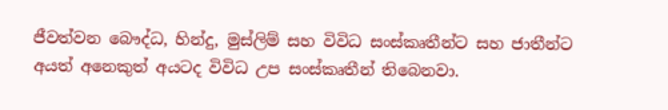ජීවත්වන බෞද්ධ, හින්දු, මුස්ලිම් සහ විවිධ සංස්කෘතීන්ට සහ ජාතීන්ට අයත් අනෙකුත් අයටද විවිධ උප සංස්කෘතීන් තිබෙනවා.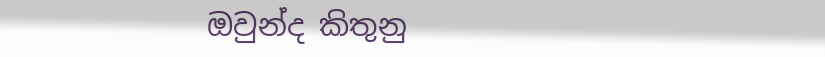ඔවුන්ද කිතුනු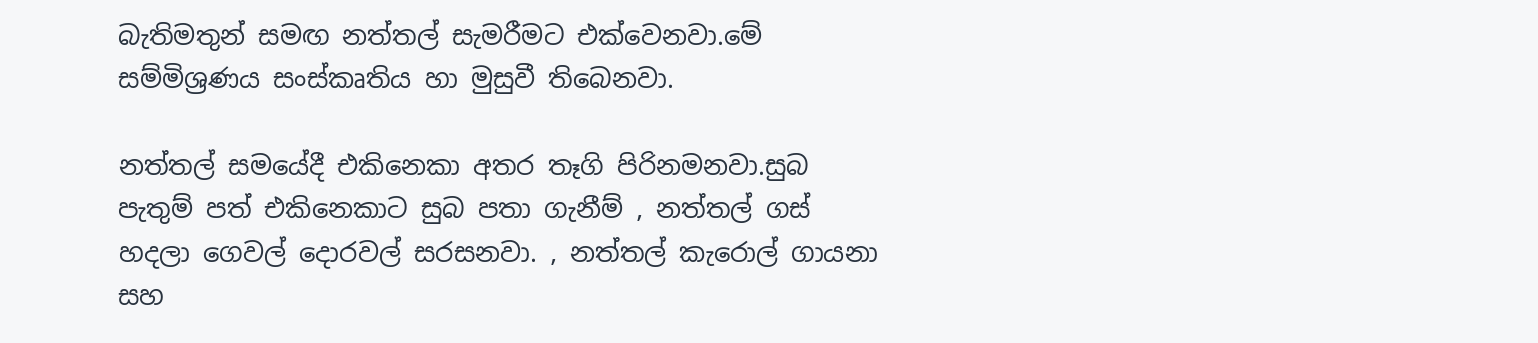බැතිමතුන් සමඟ නත්තල් සැමරීමට එක්වෙනවා.මේ සම්මිශ්‍රණය සංස්කෘතිය හා මුසුවී තිබෙනවා.

නත්තල් සමයේදී එකිනෙකා අතර තෑගි පිරිනමනවා.සුබ පැතුම් පත් එකිනෙකාට සුබ පතා ගැනීම් , නත්තල් ගස් හදලා ගෙවල් දොරවල් සරසනවා. , නත්තල් කැරොල් ගායනා සහ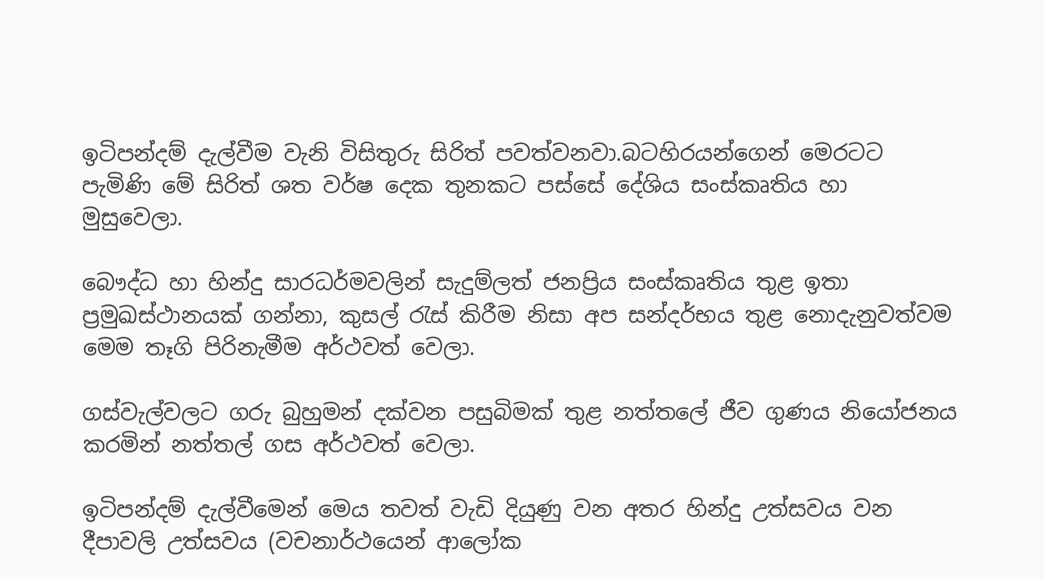ඉටිපන්දම් දැල්වීම වැනි විසිතුරු සිරිත් පවත්වනවා.බටහිරයන්ගෙන් මෙරටට පැමිණි මේ සිරිත් ශත වර්ෂ දෙක තුනකට පස්සේ දේශිය සංස්කෘතිය හා මුසුවෙලා.

බෞද්ධ හා හින්දු සාරධර්මවලින් සැදුම්ලත් ජනප්‍රිය සංස්කෘතිය තුළ ඉතා ප්‍රමුඛස්ථානයක් ගන්නා, කුසල් රැස් කිරීම නිසා අප සන්දර්භය තුළ නොදැනුවත්වම මෙම තෑගි පිරිනැමීම අර්ථවත් වෙලා.

ගස්වැල්වලට ගරු බුහුමන් දක්වන පසුබිමක් තුළ නත්තලේ ජීව ගුණය නියෝජනය කරමින් නත්තල් ගස අර්ථවත් වෙලා.

ඉටිපන්දම් දැල්වීමෙන් මෙය තවත් වැඩි දියුණු වන අතර හින්දු උත්සවය වන දීපාවලි උත්සවය (වචනාර්ථයෙන් ආලෝක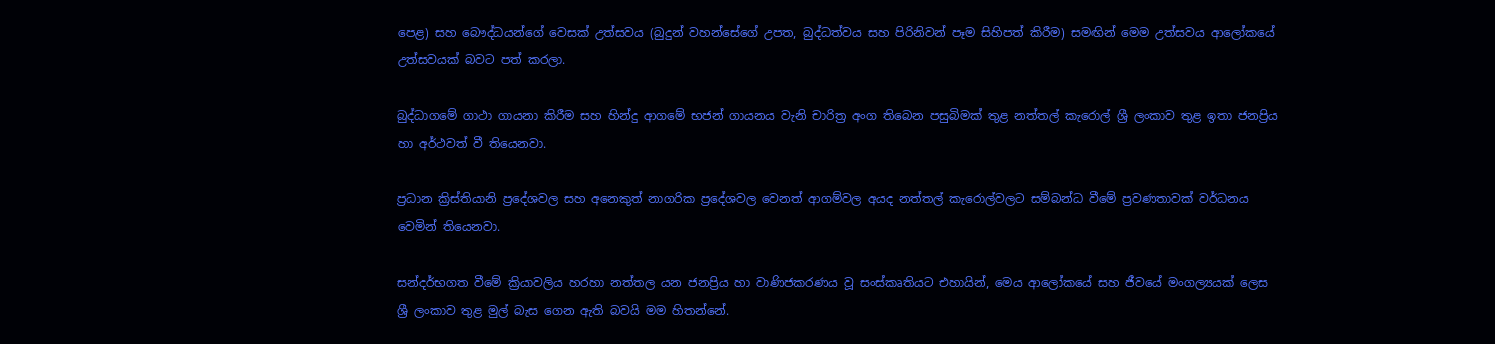පෙළ) සහ බෞද්ධයන්ගේ වෙසක් උත්සවය (බුදුන් වහන්සේගේ උපත, බුද්ධත්වය සහ පිරිනිවන් පෑම සිහිපත් කිරීම) සමඟින් මෙම උත්සවය ආලෝකයේ උත්සවයක් බවට පත් කරලා.

බුද්ධාගමේ ගාථා ගායනා කිරීම සහ හින්දු ආගමේ භජන් ගායනය වැනි චාරිත්‍ර අංග තිබෙන පසුබිමක් තුළ නත්තල් කැරොල් ශ්‍රී ලංකාව තුළ ඉතා ජනප්‍රිය හා අර්ථවත් වී තියෙනවා.

ප්‍රධාන ක්‍රිස්තියානි ප්‍රදේශවල සහ අනෙකුත් නාගරික ප්‍රදේශවල වෙනත් ආගම්වල අයද නත්තල් කැරොල්වලට සම්බන්ධ වීමේ ප්‍රවණතාවක් වර්ධනය වෙමින් තියෙනවා.

සන්දර්භගත වීමේ ක්‍රියාවලිය හරහා නත්තල යන ජනප්‍රිය හා වාණිජකරණය වූ සංස්කෘතියට එහායින්, මෙය ආලෝකයේ සහ ජීවයේ මංගල්‍යයක් ලෙස ශ්‍රී ලංකාව තුළ මුල් බැස ගෙන ඇති බවයි මම හිතන්නේ.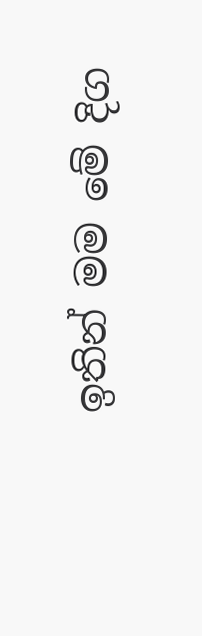ඉතින් මම මේ දිග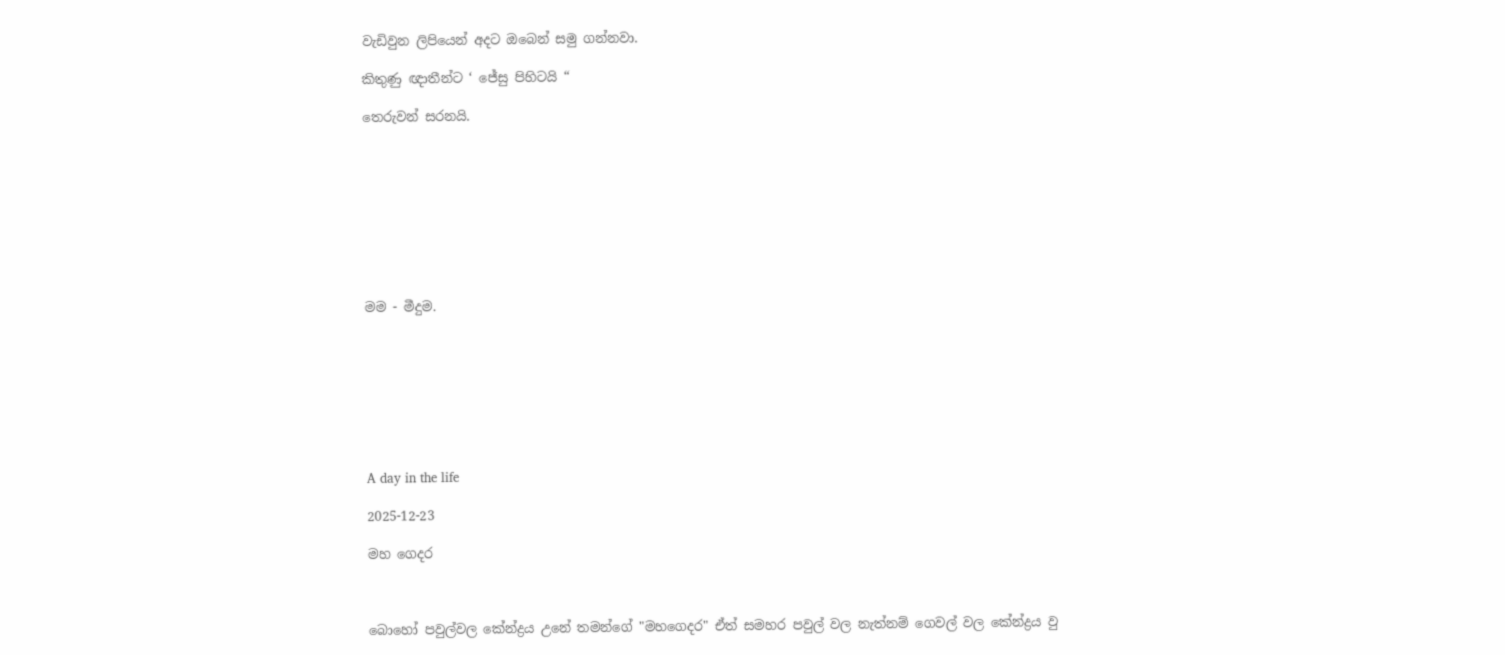වැඩිවුන ලිපියෙන් අදට ඔබෙන් සමු ගන්නවා.

කිතුණු ඥාතීන්ට ‘ ජේසු පිහිටයි “

තෙරුවන් සරනයි.









මම - මීදුම.








A day in the life

2025-12-23

මහ ගෙදර



බොහෝ පවුල්වල කේන්ද්‍රය උනේ තමන්ගේ "මහගෙදර" ඒත් සමහර පවුල් වල නැත්නම් ගෙවල් වල කේන්ද්‍රය වු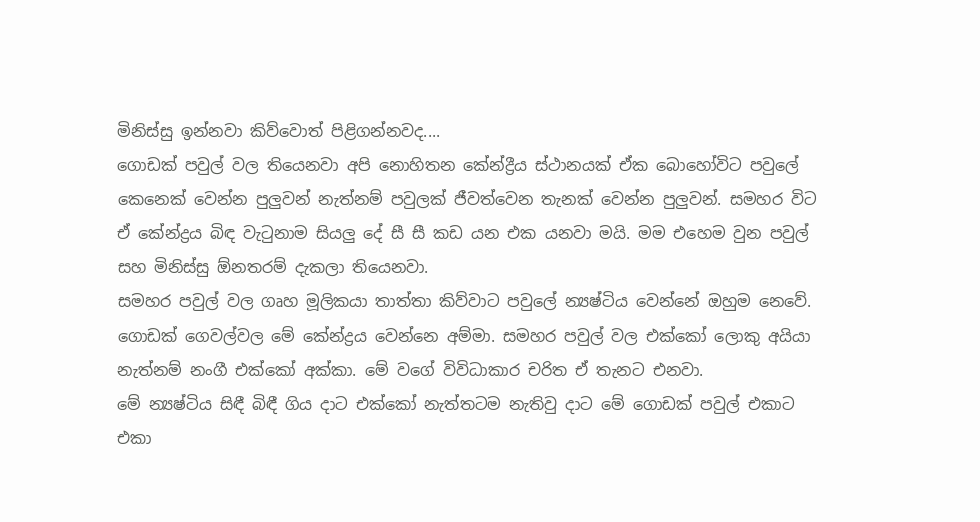මිනිස්සු ඉන්නවා කිව්වොත් පිළිගන්නවද....
ගොඩක් පවුල් වල තියෙනවා අපි නොහිතන කේන්ද්‍රීය ස්ථානයක් ඒක බොහෝවිට පවුලේ කෙනෙක් වෙන්න පුලුවන් නැත්නම් පවුලක් ජීවත්වෙන තැනක් වෙන්න පුලුවන්. සමහර විට ඒ කේන්ද්‍රය බිඳ වැටුනාම සියලු දේ සී සී කඩ යන එක යනවා මයි. මම එහෙම වුන පවුල් සහ මිනිස්සු ඕනතරම් දැකලා තියෙනවා.
සමහර පවුල් වල ගෘහ මූලිකයා තාත්තා කිව්වාට පවුලේ න්‍යෂ්ටිය වෙන්නේ ඔහුම නෙවේ. ගොඩක් ගෙවල්වල මේ කේන්ද්‍රය වෙන්නෙ අම්මා. සමහර පවුල් වල එක්කෝ ලොකු අයියා නැත්නම් නංගී එක්කෝ අක්කා. මේ වගේ විවිධාකාර චරිත ඒ තැනට එනවා.
මේ න්‍යෂ්ටිය සිඳී බිඳී ගිය දාට එක්කෝ නැත්තටම නැතිවු දාට මේ ගොඩක් පවුල් එකාට එකා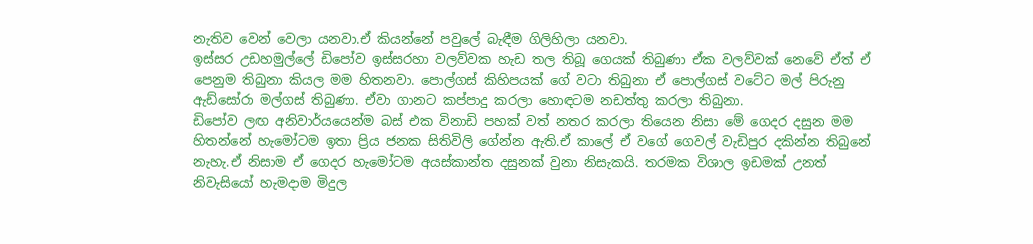නැතිව වෙන් වෙලා යනවා.ඒ කියන්නේ පවුලේ බැඳීම ගිලිහිලා යනවා.
ඉස්සර උඩහමුල්ලේ ඩිපෝව ඉස්සරහා වලව්වක හැඩ තල තිබූ ගෙයක් තිබුණා ඒක වලව්වක් නෙවේ ඒත් ඒ පෙනුම තිබුනා කියල මම හිතනවා. පොල්ගස් කිහිපයක් ගේ වටා තිබුනා ඒ පොල්ගස් වටේට මල් පිරුනු ඇඩ්සෝරා මල්ගස් තිබුණා. ඒවා ගානට කප්පාදු කරලා හොඳටම නඩත්තු කරලා තිබුනා.
ඩිපෝව ලඟ අනිවාර්යයෙන්ම බස් එක විනාඩි පහක් වත් නතර කරලා තියෙන නිසා මේ ගෙදර දසුන මම හිතන්නේ හැමෝටම ඉතා ප්‍රිය ජනක සිතිවිලි ගේන්න ඇති.ඒ කාලේ ඒ වගේ ගෙවල් වැඩිපුර දකින්න තිබුනේ නැහැ.ඒ නිසාම ඒ ගෙදර හැමෝටම අයස්කාන්ත දසුනක් වුනා නිසැකයි. තරමක විශාල ඉඩමක් උනත් නිවැසියෝ හැමදාම මිදුල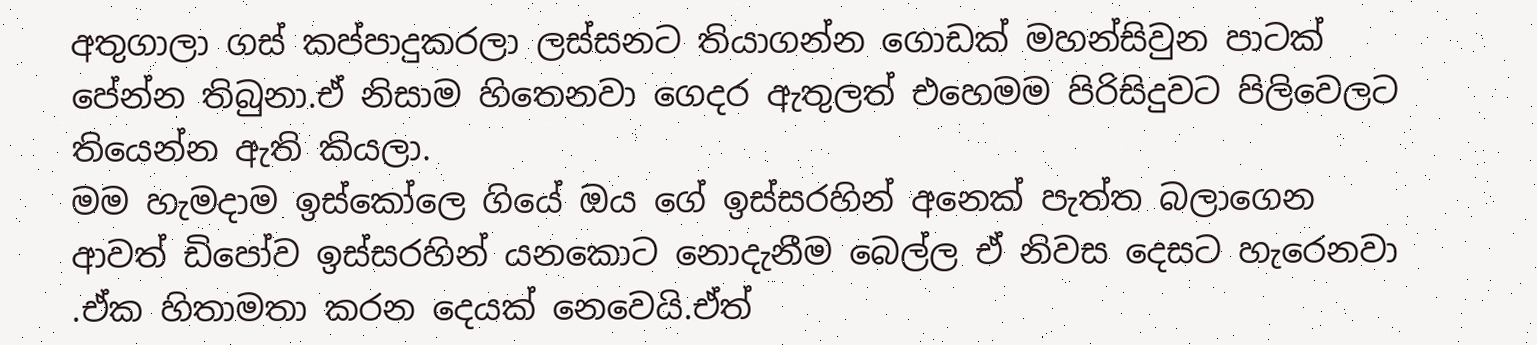අතුගාලා ගස් කප්පාදුකරලා ලස්සනට තියාගන්න ගොඩක් මහන්සිවුන පාටක් පේන්න තිබුනා.ඒ නිසාම හිතෙනවා ගෙදර ඇතුලත් එහෙමම පිරිසිදුවට පිලිවෙලට තියෙන්න ඇති කියලා.
මම හැමදාම ඉස්කෝලෙ ගියේ ඔය ගේ ඉස්සරහින් අනෙක් පැත්ත බලාගෙන ආවත් ඩිපෝව ඉස්සරහින් යනකොට නොදැනීම බෙල්ල ඒ නිවස දෙසට හැරෙනවා .ඒක හිතාමතා කරන දෙයක් නෙවෙයි.ඒත්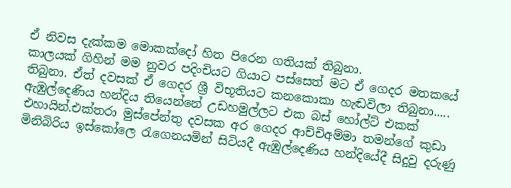ඒ නිවස දැක්කම මොකක්දෝ හිත පිරෙන ගතියක් තිබුනා.
කාලයක් ගිහින් මම නුවර පදිංචියට ගියාට පස්සෙත් මට ඒ ගෙදර මතකයේ තිබුනා. ඒත් දවසක් ඒ ගෙදර ශ්‍රී විභූතියට කනකොකා හැඬවිලා තිබුනා.....
ඇඹුල්දෙණිය හන්දිය තියෙන්නේ උඩහමුල්ලට එක බස් හෝල්ට් එකක් එහායින්.එක්තරා මුස්පේන්තු දවසක අර ගෙදර ආච්චිඅම්මා තමන්ගේ කුඩා මිනිබිරිය ඉස්කෝලෙ රැගෙනයමින් සිටියදී ඇඹුල්දෙණිය හන්දියේදී සිදුවු දරුණු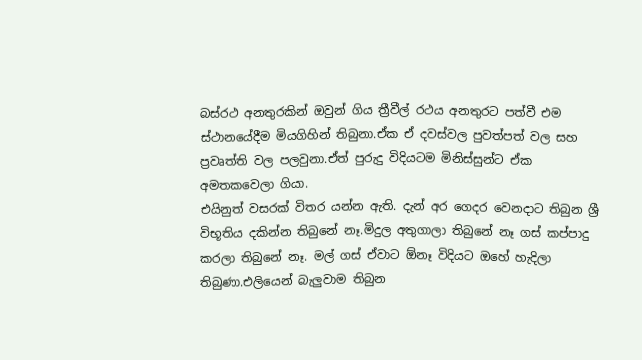බස්රථ අනතුරකින් ඔවුන් ගිය ත්‍රීවීල් රථය අනතුරට පත්වී එම ස්ථානයේදීම මියගිහින් තිබුනා.ඒක ඒ දවස්වල පුවත්පත් වල සහ ප්‍රවෘත්ති වල පලවුනා.ඒත් පුරුදු විදියටම මිනිස්සුන්ට ඒක අමතකවෙලා ගියා.
එයිනුත් වසරක් විතර යන්න ඇති. දැන් අර ගෙදර වෙනදාට තිබුන ශ්‍රී විභූතිය දකින්න තිබුනේ නෑ.මිදුල අතුගාලා තිබුනේ නෑ ගස් කප්පාදු කරලා තිබුනේ නෑ. මල් ගස් ඒවාට ඕනෑ විදියට ඔහේ හැදිලා තිබුණා.එලියෙන් බැලුවාම තිබුන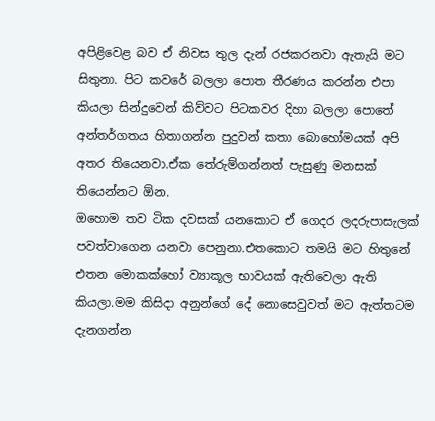අපිළිවෙළ බව ඒ නිවස තුල දැන් රජකරනවා ඇතැයි මට සිතුනා. පිට කවරේ බලලා පොත තීරණය කරන්න එපා කියලා සින්දුවෙන් කිව්වට පිටකවර දිහා බලලා පොතේ අන්තර්ගතය හිතාගන්න පුදුවන් කතා බොහෝමයක් අපි අතර තියෙනවා.ඒක තේරුම්ගන්නත් පැසුණු මනසක් තියෙන්නට ඕන.
ඔහොම තව ටික දවසක් යනකොට ඒ ගෙදර ලදරුපාසැලක් පවත්වාගෙන යනවා පෙනුනා.එතකොට තමයි මට හිතුනේ එතන මොකක්හෝ ව්‍යාකූල භාවයක් ඇතිවෙලා ඇති කියලා.මම කිසිදා අනුන්ගේ දේ නොසෙවුවත් මට ඇත්තටම දැනගන්න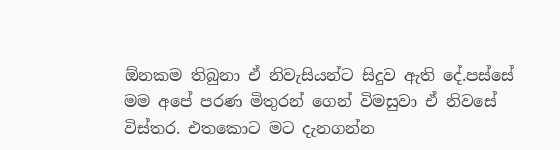ඕනකම තිබුනා ඒ නිවැසියන්ට සිදුව ඇති දේ.පස්සේ මම අපේ පරණ මිතුරන් ගෙන් විමසුවා ඒ නිවසේ විස්තර. එතකොට මට දැනගන්න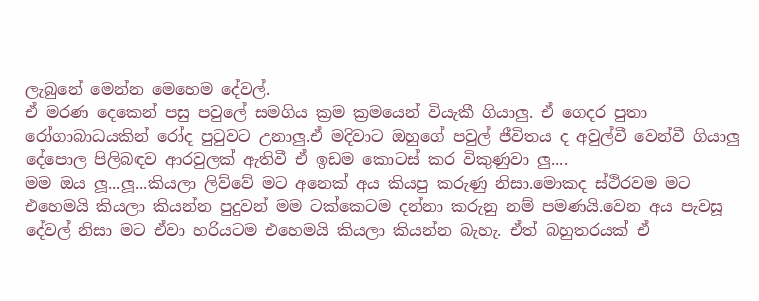ලැබුනේ මෙන්න මෙහෙම දේවල්.
ඒ මරණ දෙකෙන් පසු පවුලේ සමගිය ක්‍රම ක්‍රමයෙන් වියැකී ගියාලු. ඒ ගෙදර පුතා රෝගාබාධයකින් රෝද පුටුවට උනාලු.ඒ මදිවාට ඔහුගේ පවුල් ජීවිතය ද අවුල්වී වෙන්වී ගියාලු දේපොල පිලිබඳව ආරවුලක් ඇතිවී ඒ ඉඩම කොටස් කර විකුණුවා ලු....
මම ඔය ලූ...ලූ...කියලා ලිව්වේ මට අනෙක් අය කියපු කරුණු නිසා.මොකද ස්ථිරවම මට එහෙමයි කියලා කියන්න පුදුවන් මම ටක්කෙටම දන්නා කරුනු නම් පමණයි.වෙන අය පැවසූ දේවල් නිසා මට ඒවා හරියටම එහෙමයි කියලා කියන්න බැහැ. ඒත් බහුතරයක් ඒ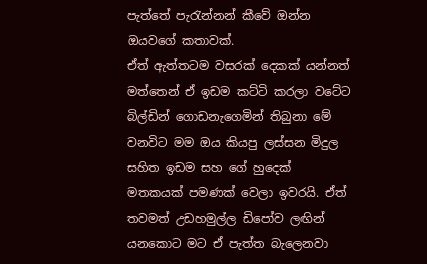පැත්තේ පැරැන්නන් කීවේ ඔන්න ඔයවගේ කතාවක්.
ඒත් ඇත්තටම වසරක් දෙකක් යන්නත් මත්තෙන් ඒ ඉඩම කට්ටි කරලා වටේට බිල්ඩින් ගොඩනැගෙමින් තිබුනා මේ වනවිට මම ඔය කියපු ලස්සන මිදුල සහිත ඉඩම සහ ගේ හුදෙක් මතකයක් පමණක් වෙලා ඉවරයි. ඒත් තවමත් උඩහමුල්ල ඩිපෝව ලඟින් යනකොට මට ඒ පැත්ත බැලෙනවා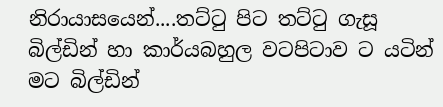නිරායාසයෙන්....තට්ටු පිට තට්ටු ගැසූ බිල්ඩින් හා කාර්යබහුල වටපිටාව ට යටින් මට බිල්ඩින්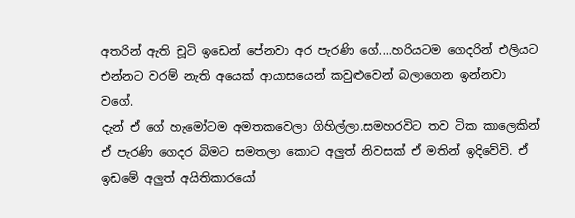අතරින් ඇති චූටි ඉඩෙන් පේනවා අර පැරණි ගේ....හරියටම ගෙදරින් එලියට එන්නට වරම් නැති අයෙක් ආයාසයෙන් කවුළුවෙන් බලාගෙන ඉන්නවා වගේ.
දැන් ඒ ගේ හැමෝටම අමතකවෙලා ගිහිල්ලා.සමහරවිට තව ටික කාලෙකින් ඒ පැරණි ගෙදර බිමට සමතලා කොට අලුත් නිවසක් ඒ මතින් ඉදිවේවි. ඒ ඉඩමේ අලුත් අයිතිකාරයෝ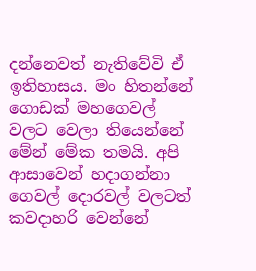දන්නෙවත් නැතිවේවි ඒ ඉතිහාසය. මං හිතන්නේ ගොඩක් මහගෙවල් වලට වෙලා තියෙන්නේ මේන් මේක තමයි. අපි ආසාවෙන් හදාගන්නා ගෙවල් දොරවල් වලටත් කවදාහරි වෙන්නේ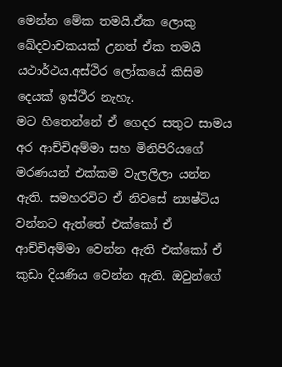මෙන්න මේක තමයි.ඒක ලොකු ඛේදවාචකයක් උනත් ඒක තමයි යථාර්ථය.අස්ථිර ලෝකයේ කිසිම දෙයක් ඉස්ථීර නැහැ.
මට හිතෙන්නේ ඒ ගෙදර සතුට සාමය අර ආච්චිඅම්මා සහ මිනිපිරියගේ මරණයන් එක්කම වැලලිලා යන්න ඇති. සමහරවිට ඒ නිවසේ න්‍යෂ්ටිය වන්නට ඇත්තේ එක්කෝ ඒ ආච්චිඅම්මා වෙන්න ඇති එක්කෝ ඒ කුඩා දියණිය වෙන්න ඇති. ඔවුන්ගේ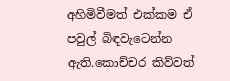අහිමිවීමත් එක්කම ඒ පවුල් බිඳවැටෙන්න ඇති.කොච්චර කිව්වත්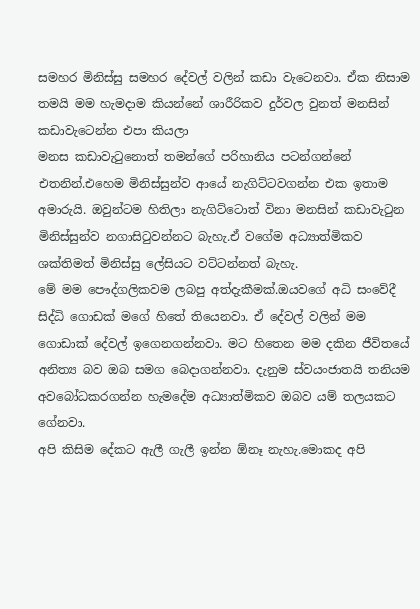සමහර මිනිස්සු සමහර දේවල් වලින් කඩා වැටෙනවා. ඒක නිසාම තමයි මම හැමදාම කියන්නේ ශාරීරිකව දුර්වල වුනත් මනසින් කඩාවැටෙන්න එපා කියලා
මනස කඩාවැටුනොත් තමන්ගේ පරිහානිය පටන්ගන්නේ එතනින්.එහෙම මිනිස්සුන්ව ආයේ නැගිට්ටවගන්න එක ඉතාම අමාරුයි. ඔවුන්ටම හිතිලා නැගිට්ටොත් විනා මනසින් කඩාවැටුන මිනිස්සුන්ව නගාසිටුවන්නට බැහැ.ඒ වගේම අධ්‍යාත්මිකව ශක්තිමත් මිනිස්සු ලේසියට වට්ටන්නත් බැහැ.
මේ මම පෞද්ගලිකවම ලබපු අත්දැකීමක්.ඔයවගේ අධි සංවේදී සිද්ධි ගොඩක් මගේ හිතේ තියෙනවා. ඒ දේවල් වලින් මම ගොඩාක් දේවල් ඉගෙනගන්නවා. මට හිතෙන මම දකින ජීවිතයේ අනිත්‍ය බව ඔබ සමග බෙදාගන්නවා. දැනුම ස්වයංජාතයි තනියම අවබෝධකරගන්න හැමදේම අධ්‍යාත්මිකව ඔබව යම් තලයකට ගේනවා.
අපි කිසිම දේකට ඇලී ගැලී ඉන්න ඕනෑ නැහැ.මොකද අපි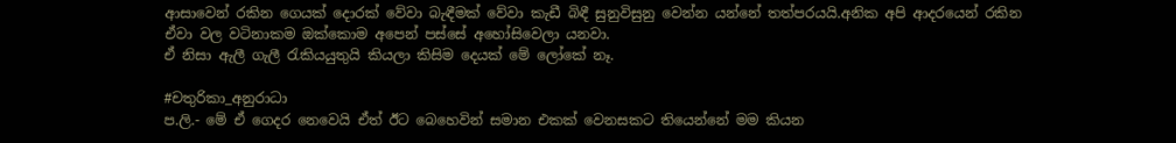ආසාවෙන් රකින ගෙයක් දොරක් වේවා බැඳීමක් වේවා කැඩී බිඳී සුනුවිසුනු වෙන්න යන්නේ තත්පරයයි.අනික අපි ආදරයෙන් රකින ඒවා වල වටිනාකම ඔක්කොම අපෙන් පස්සේ අහෝසිවෙලා යනවා.
ඒ නිසා ඇලී ගැලී රැකියයුතුයි කියලා කිසිම දෙයක් මේ ලෝකේ නෑ.

#චතුරිකා_අනුරාධා
ප.ලි.- මේ ඒ ගෙදර නෙවෙයි ඒත් ඊට බෙහෙවින් සමාන එකක් වෙනසකට තියෙන්නේ මම කියන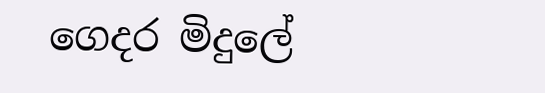ගෙදර මිදුලේ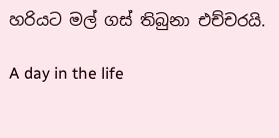හරියට මල් ගස් තිබුනා එච්චරයි.

A day in the life